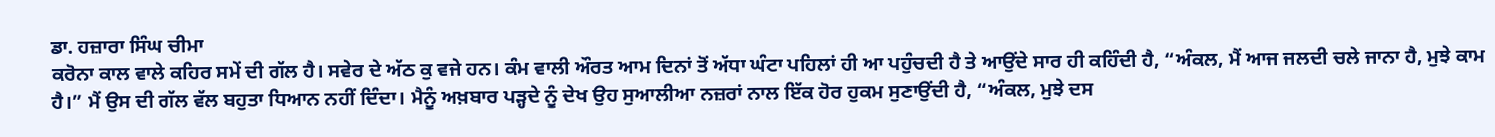ਡਾ. ਹਜ਼ਾਰਾ ਸਿੰਘ ਚੀਮਾ
ਕਰੋਨਾ ਕਾਲ ਵਾਲੇ ਕਹਿਰ ਸਮੇਂ ਦੀ ਗੱਲ ਹੈ। ਸਵੇਰ ਦੇ ਅੱਠ ਕੁ ਵਜੇ ਹਨ। ਕੰਮ ਵਾਲੀ ਔਰਤ ਆਮ ਦਿਨਾਂ ਤੋਂ ਅੱਧਾ ਘੰਟਾ ਪਹਿਲਾਂ ਹੀ ਆ ਪਹੁੰਚਦੀ ਹੈ ਤੇ ਆਉਂਦੇ ਸਾਰ ਹੀ ਕਹਿੰਦੀ ਹੈ, “ਅੰਕਲ, ਮੈਂ ਆਜ ਜਲਦੀ ਚਲੇ ਜਾਨਾ ਹੈ, ਮੁਝੇ ਕਾਮ ਹੈ।” ਮੈਂ ਉਸ ਦੀ ਗੱਲ ਵੱਲ ਬਹੁਤਾ ਧਿਆਨ ਨਹੀਂ ਦਿੰਦਾ। ਮੈਨੂੰ ਅਖ਼ਬਾਰ ਪੜ੍ਹਦੇ ਨੂੰ ਦੇਖ ਉਹ ਸੁਆਲੀਆ ਨਜ਼ਰਾਂ ਨਾਲ ਇੱਕ ਹੋਰ ਹੁਕਮ ਸੁਣਾਉਂਦੀ ਹੈ, “ਅੰਕਲ, ਮੁਝੇ ਦਸ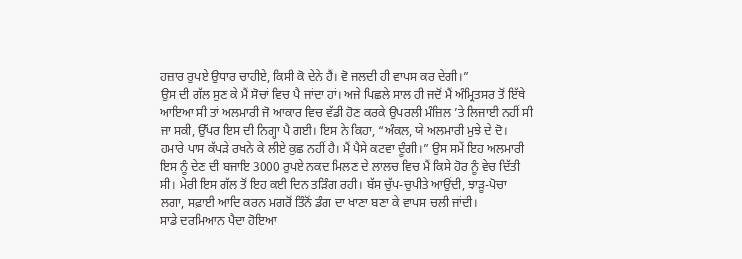ਹਜ਼ਾਰ ਰੁਪਏ ਉਧਾਰ ਚਾਹੀਏ, ਕਿਸੀ ਕੋ ਦੇਨੇ ਹੈਂ। ਵੋ ਜਲਦੀ ਹੀ ਵਾਪਸ ਕਰ ਦੇਗੀ।”
ਉਸ ਦੀ ਗੱਲ ਸੁਣ ਕੇ ਮੈਂ ਸੋਚਾਂ ਵਿਚ ਪੈ ਜਾਂਦਾ ਹਾਂ। ਅਜੇ ਪਿਛਲੇ ਸਾਲ ਹੀ ਜਦੋਂ ਮੈਂ ਅੰਮ੍ਰਿਤਸਰ ਤੋਂ ਇੱਥੇ ਆਇਆ ਸੀ ਤਾਂ ਅਲਮਾਰੀ ਜੋ ਆਕਾਰ ਵਿਚ ਵੱਡੀ ਹੋਣ ਕਰਕੇ ਉਪਰਲੀ ਮੰਜ਼ਿਲ ’ਤੇ ਲਿਜਾਈ ਨਹੀਂ ਸੀ ਜਾ ਸਕੀ, ਉੱਪਰ ਇਸ ਦੀ ਨਿਗ੍ਹਾ ਪੈ ਗਈ। ਇਸ ਨੇ ਕਿਹਾ, “ਅੰਕਲ, ਯੇ ਅਲਮਾਰੀ ਮੁਝੇ ਦੇ ਦੋ। ਹਮਾਰੇ ਪਾਸ ਕੱਪੜੇ ਰਖਨੇ ਕੇ ਲੀਏ ਕੁਛ ਨਹੀਂ ਹੈ। ਮੈਂ ਪੈਸੇ ਕਟਵਾ ਦੂੰਗੀ।” ਉਸ ਸਮੇਂ ਇਹ ਅਲਮਾਰੀ ਇਸ ਨੂੰ ਦੇਣ ਦੀ ਬਜਾਇ 3000 ਰੁਪਏ ਨਕਦ ਮਿਲਣ ਦੇ ਲਾਲਚ ਵਿਚ ਮੈਂ ਕਿਸੇ ਹੋਰ ਨੂੰ ਵੇਚ ਦਿੱਤੀ ਸੀ। ਮੇਰੀ ਇਸ ਗੱਲ ਤੋਂ ਇਹ ਕਈ ਦਿਨ ਤੜਿੰਗ ਰਹੀ। ਬੱਸ ਚੁੱਪ-ਚੁਪੀਤੇ ਆਉਂਦੀ, ਝਾੜੂ-ਪੋਚਾ ਲਗਾ, ਸਫ਼ਾਈ ਆਦਿ ਕਰਨ ਮਗਰੋਂ ਤਿੰਨੋਂ ਡੰਗ ਦਾ ਖਾਣਾ ਬਣਾ ਕੇ ਵਾਪਸ ਚਲੀ ਜਾਂਦੀ।
ਸਾਡੇ ਦਰਮਿਆਨ ਪੈਦਾ ਹੋਇਆ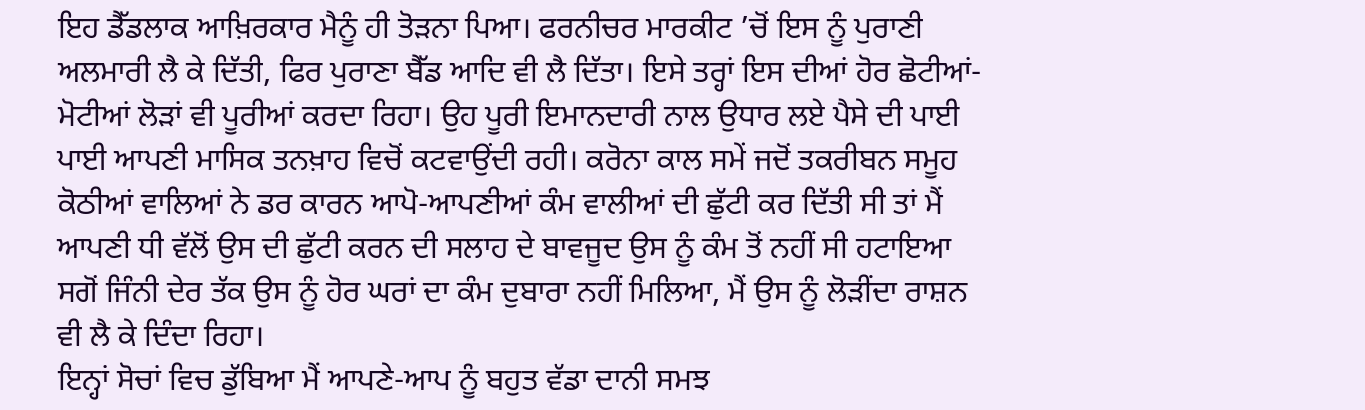ਇਹ ਡੈੱਡਲਾਕ ਆਖ਼ਿਰਕਾਰ ਮੈਨੂੰ ਹੀ ਤੋੜਨਾ ਪਿਆ। ਫਰਨੀਚਰ ਮਾਰਕੀਟ ’ਚੋਂ ਇਸ ਨੂੰ ਪੁਰਾਣੀ ਅਲਮਾਰੀ ਲੈ ਕੇ ਦਿੱਤੀ, ਫਿਰ ਪੁਰਾਣਾ ਬੈੱਡ ਆਦਿ ਵੀ ਲੈ ਦਿੱਤਾ। ਇਸੇ ਤਰ੍ਹਾਂ ਇਸ ਦੀਆਂ ਹੋਰ ਛੋਟੀਆਂ-ਮੋਟੀਆਂ ਲੋੜਾਂ ਵੀ ਪੂਰੀਆਂ ਕਰਦਾ ਰਿਹਾ। ਉਹ ਪੂਰੀ ਇਮਾਨਦਾਰੀ ਨਾਲ ਉਧਾਰ ਲਏ ਪੈਸੇ ਦੀ ਪਾਈ ਪਾਈ ਆਪਣੀ ਮਾਸਿਕ ਤਨਖ਼ਾਹ ਵਿਚੋਂ ਕਟਵਾਉਂਦੀ ਰਹੀ। ਕਰੋਨਾ ਕਾਲ ਸਮੇਂ ਜਦੋਂ ਤਕਰੀਬਨ ਸਮੂਹ ਕੋਠੀਆਂ ਵਾਲਿਆਂ ਨੇ ਡਰ ਕਾਰਨ ਆਪੋ-ਆਪਣੀਆਂ ਕੰਮ ਵਾਲੀਆਂ ਦੀ ਛੁੱਟੀ ਕਰ ਦਿੱਤੀ ਸੀ ਤਾਂ ਮੈਂ ਆਪਣੀ ਧੀ ਵੱਲੋਂ ਉਸ ਦੀ ਛੁੱਟੀ ਕਰਨ ਦੀ ਸਲਾਹ ਦੇ ਬਾਵਜੂਦ ਉਸ ਨੂੰ ਕੰਮ ਤੋਂ ਨਹੀਂ ਸੀ ਹਟਾਇਆ ਸਗੋਂ ਜਿੰਨੀ ਦੇਰ ਤੱਕ ਉਸ ਨੂੰ ਹੋਰ ਘਰਾਂ ਦਾ ਕੰਮ ਦੁਬਾਰਾ ਨਹੀਂ ਮਿਲਿਆ, ਮੈਂ ਉਸ ਨੂੰ ਲੋੜੀਂਦਾ ਰਾਸ਼ਨ ਵੀ ਲੈ ਕੇ ਦਿੰਦਾ ਰਿਹਾ।
ਇਨ੍ਹਾਂ ਸੋਚਾਂ ਵਿਚ ਡੁੱਬਿਆ ਮੈਂ ਆਪਣੇ-ਆਪ ਨੂੰ ਬਹੁਤ ਵੱਡਾ ਦਾਨੀ ਸਮਝ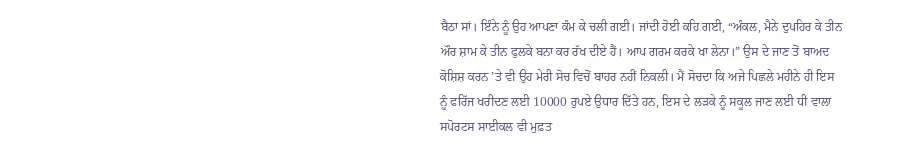ਬੈਠਾ ਸਾਂ। ਇੰਨੇ ਨੂੰ ਉਹ ਆਪਣਾ ਕੰਮ ਕੇ ਚਲੀ ਗਈ। ਜਾਂਦੀ ਹੋਈ ਕਹਿ ਗਈ, “ਅੰਕਲ, ਮੈਨੇ ਦੁਪਹਿਰ ਕੇ ਤੀਨ ਔਰ ਸ਼ਾਮ ਕੇ ਤੀਨ ਫੁਲਕੇ ਬਨਾ ਕਰ ਰੱਖ ਦੀਏ ਹੈਂ। ਆਪ ਗਰਮ ਕਰਕੇ ਖਾ ਲੇਨਾ।” ਉਸ ਦੇ ਜਾਣ ਤੋਂ ਬਾਅਦ ਕੋਸ਼ਿਸ਼ ਕਰਨ ’ਤੇ ਵੀ ਉਹ ਮੇਰੀ ਸੋਚ ਵਿਚੋਂ ਬਾਹਰ ਨਹੀਂ ਨਿਕਲੀ। ਮੈਂ ਸੋਚਦਾ ਕਿ ਅਜੇ ਪਿਛਲੇ ਮਹੀਨੇ ਹੀ ਇਸ ਨੂੰ ਫਰਿੱਜ ਖਰੀਦਣ ਲਈ 10000 ਰੁਪਏ ਉਧਾਰ ਦਿੱਤੇ ਹਨ, ਇਸ ਦੇ ਲੜਕੇ ਨੂੰ ਸਕੂਲ ਜਾਣ ਲਈ ਧੀ ਵਾਲਾ ਸਪੋਰਟਸ ਸਾਈਕਲ ਵੀ ਮੁਫ਼ਤ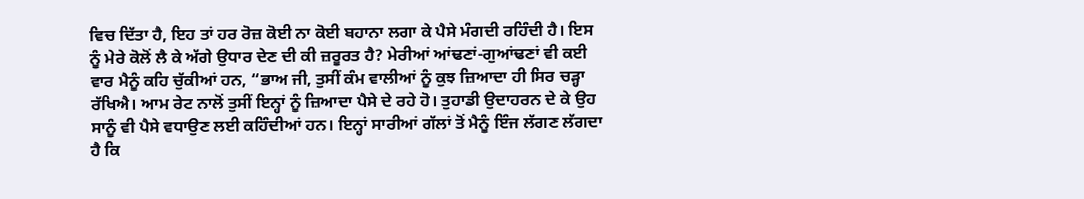ਵਿਚ ਦਿੱਤਾ ਹੈ, ਇਹ ਤਾਂ ਹਰ ਰੋਜ਼ ਕੋਈ ਨਾ ਕੋਈ ਬਹਾਨਾ ਲਗਾ ਕੇ ਪੈਸੇ ਮੰਗਦੀ ਰਹਿੰਦੀ ਹੈ। ਇਸ ਨੂੰ ਮੇਰੇ ਕੋਲੋਂ ਲੈ ਕੇ ਅੱਗੇ ਉਧਾਰ ਦੇਣ ਦੀ ਕੀ ਜ਼ਰੂਰਤ ਹੈ? ਮੇਰੀਆਂ ਆਂਢਣਾਂ-ਗੁਆਂਢਣਾਂ ਵੀ ਕਈ ਵਾਰ ਮੈਨੂੰ ਕਹਿ ਚੁੱਕੀਆਂ ਹਨ, “ਭਾਅ ਜੀ, ਤੁਸੀਂ ਕੰਮ ਵਾਲੀਆਂ ਨੂੰ ਕੁਝ ਜ਼ਿਆਦਾ ਹੀ ਸਿਰ ਚੜ੍ਹਾ ਰੱਖਿਐ। ਆਮ ਰੇਟ ਨਾਲੋਂ ਤੁਸੀਂ ਇਨ੍ਹਾਂ ਨੂੰ ਜ਼ਿਆਦਾ ਪੈਸੇ ਦੇ ਰਹੇ ਹੋ। ਤੁਹਾਡੀ ਉਦਾਹਰਨ ਦੇ ਕੇ ਉਹ ਸਾਨੂੰ ਵੀ ਪੈਸੇ ਵਧਾਉਣ ਲਈ ਕਹਿੰਦੀਆਂ ਹਨ। ਇਨ੍ਹਾਂ ਸਾਰੀਆਂ ਗੱਲਾਂ ਤੋਂ ਮੈਨੂੰ ਇੰਜ ਲੱਗਣ ਲੱਗਦਾ ਹੈ ਕਿ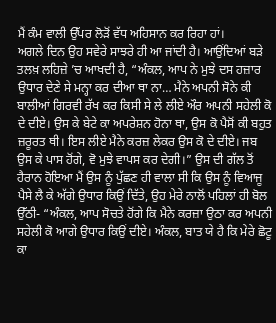ਮੈਂ ਕੰਮ ਵਾਲੀ ਉੱਪਰ ਲੋੜੋਂ ਵੱਧ ਅਹਿਸਾਨ ਕਰ ਰਿਹਾ ਹਾਂ।
ਅਗਲੇ ਦਿਨ ਉਹ ਸਵੇਰੇ ਸਾਝਰੇ ਹੀ ਆ ਜਾਂਦੀ ਹੈ। ਆਉਂਦਿਆਂ ਬੜੇ ਤਲਖ਼ ਲਹਿਜ਼ੇ ’ਚ ਆਖਦੀ ਹੈ, “ਅੰਕਲ, ਆਪ ਨੇ ਮੁਝੇ ਦਸ ਹਜ਼ਾਰ ਉਧਾਰ ਦੇਣੇ ਸੇ ਮਨ੍ਹਾ ਕਰ ਦੀਆ ਥਾ ਨਾ… ਮੈਨੇ ਅਪਨੀ ਸੋਨੇ ਕੀ ਬਾਲੀਆਂ ਗਿਰਵੀ ਰੱਖ ਕਰ ਕਿਸੀ ਸੇ ਲੇ ਲੀਏ ਔਰ ਅਪਨੀ ਸਹੇਲੀ ਕੋ ਦੇ ਦੀਏ। ਉਸ ਕੇ ਬੇਟੇ ਕਾ ਅਪਰੇਸ਼ਨ ਹੋਨਾ ਥਾ, ਉਸ ਕੋ ਪੈਸੋਂ ਕੀ ਬਹੁਤ ਜ਼ਰੂਰਤ ਥੀ। ਇਸ ਲੀਏ ਮੈਨੇ ਕਰਜ਼ ਲੇਕਰ ਉਸ ਕੋ ਦੇ ਦੀਏ। ਜਬ ਉਸ ਕੇ ਪਾਸ ਹੋਂਗੇ, ਵੋ ਮੁਝੇ ਵਾਪਸ ਕਰ ਦੇਗੀ।” ਉਸ ਦੀ ਗੱਲ ਤੋਂ ਹੈਰਾਨ ਹੋਇਆ ਮੈਂ ਉਸ ਨੂੰ ਪੁੱਛਣ ਹੀ ਵਾਲਾ ਸੀ ਕਿ ਉਸ ਨੂੰ ਵਿਆਜੂ ਪੈਸੇ ਲੈ ਕੇ ਅੱਗੇ ਉਧਾਰ ਕਿਉਂ ਦਿੱਤੇ, ਉਹ ਮੇਰੇ ਨਾਲੋਂ ਪਹਿਲਾਂ ਹੀ ਬੋਲ ਉੱਠੀ- “ਅੰਕਲ, ਆਪ ਸੋਚਤੇ ਹੋਂਗੇ ਕਿ ਮੈਨੇ ਕਰਜ਼ਾ ਉਠਾ ਕਰ ਅਪਨੀ ਸਹੇਲੀ ਕੋ ਆਗੇ ਉਧਾਰ ਕਿਉਂ ਦੀਏ। ਅੰਕਲ, ਬਾਤ ਯੇ ਹੈ ਕਿ ਮੇਰੇ ਛੋਟੂ ਕਾ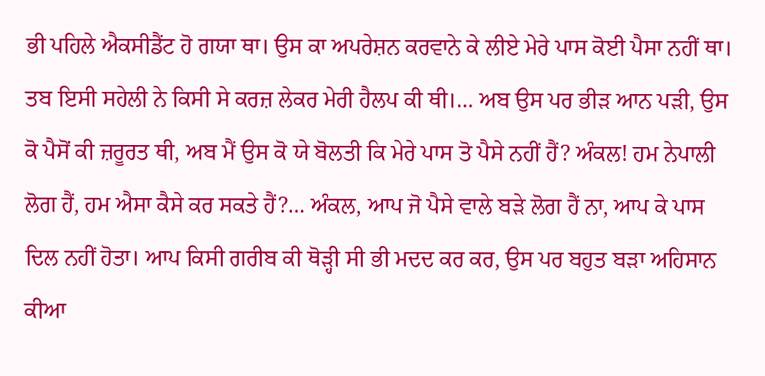ਭੀ ਪਹਿਲੇ ਐਕਸੀਡੈਂਟ ਹੋ ਗਯਾ ਥਾ। ਉਸ ਕਾ ਅਪਰੇਸ਼ਨ ਕਰਵਾਨੇ ਕੇ ਲੀਏ ਮੇਰੇ ਪਾਸ ਕੋਈ ਪੈਸਾ ਨਹੀਂ ਥਾ। ਤਬ ਇਸੀ ਸਹੇਲੀ ਨੇ ਕਿਸੀ ਸੇ ਕਰਜ਼ ਲੇਕਰ ਮੇਰੀ ਹੈਲਪ ਕੀ ਥੀ।… ਅਬ ਉਸ ਪਰ ਭੀੜ ਆਨ ਪੜੀ, ਉਸ ਕੋ ਪੈਸੋਂ ਕੀ ਜ਼ਰੂਰਤ ਥੀ, ਅਬ ਮੈਂ ਉਸ ਕੋ ਯੇ ਬੋਲਤੀ ਕਿ ਮੇਰੇ ਪਾਸ ਤੋ ਪੈਸੇ ਨਹੀਂ ਹੈਂ? ਅੰਕਲ! ਹਮ ਨੇਪਾਲੀ ਲੋਗ ਹੈਂ, ਹਮ ਐਸਾ ਕੈਸੇ ਕਰ ਸਕਤੇ ਹੈਂ?… ਅੰਕਲ, ਆਪ ਜੋ ਪੈਸੇ ਵਾਲੇ ਬੜੇ ਲੋਗ ਹੈਂ ਨਾ, ਆਪ ਕੇ ਪਾਸ ਦਿਲ ਨਹੀਂ ਹੋਤਾ। ਆਪ ਕਿਸੀ ਗਰੀਬ ਕੀ ਥੋੜ੍ਹੀ ਸੀ ਭੀ ਮਦਦ ਕਰ ਕਰ, ਉਸ ਪਰ ਬਹੁਤ ਬੜਾ ਅਹਿਸਾਨ ਕੀਆ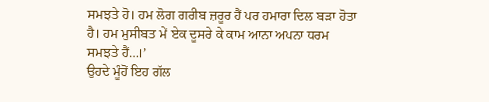ਸਮਝਤੇ ਹੋ। ਹਮ ਲੋਗ ਗਰੀਬ ਜ਼ਰੂਰ ਹੈਂ ਪਰ ਹਮਾਰਾ ਦਿਲ ਬੜਾ ਹੋਤਾ ਹੈ। ਹਮ ਮੁਸੀਬਤ ਮੇਂ ਏਕ ਦੂਸਰੇ ਕੇ ਕਾਮ ਆਨਾ ਅਪਨਾ ਧਰਮ ਸਮਝਤੇ ਹੈਂ…।’
ਉਹਦੇ ਮੂੰਹੋਂ ਇਹ ਗੱਲ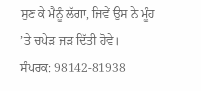ਸੁਣ ਕੇ ਮੈਨੂੰ ਲੱਗਾ, ਜਿਵੇਂ ਉਸ ਨੇ ਮੂੰਹ ’ਤੇ ਚਪੇੜ ਜੜ ਦਿੱਤੀ ਹੋਵੇ।
ਸੰਪਰਕ: 98142-81938